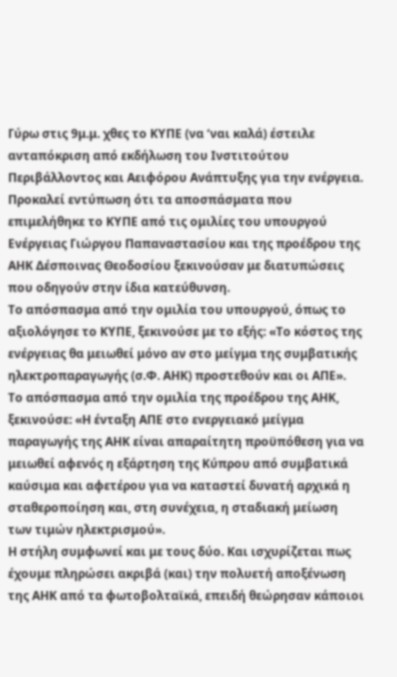Γύρω στις 9μ.μ. χθες το ΚΥΠΕ (να ‘ναι καλά) έστειλε ανταπόκριση από εκδήλωση του Ινστιτούτου Περιβάλλοντος και Αειφόρου Ανάπτυξης για την ενέργεια.
Προκαλεί εντύπωση ότι τα αποσπάσματα που επιμελήθηκε το ΚΥΠΕ από τις ομιλίες του υπουργού Ενέργειας Γιώργου Παπαναστασίου και της προέδρου της ΑΗΚ Δέσποινας Θεοδοσίου ξεκινούσαν με διατυπώσεις που οδηγούν στην ίδια κατεύθυνση.
Το απόσπασμα από την ομιλία του υπουργού, όπως το αξιολόγησε το ΚΥΠΕ, ξεκινούσε με το εξής: «Το κόστος της ενέργειας θα μειωθεί μόνο αν στο μείγμα της συμβατικής ηλεκτροπαραγωγής (σ.Φ. ΑΗΚ) προστεθούν και οι ΑΠΕ».
Το απόσπασμα από την ομιλία της προέδρου της ΑΗΚ, ξεκινούσε: «Η ένταξη ΑΠΕ στο ενεργειακό μείγμα παραγωγής της ΑΗΚ είναι απαραίτητη προϋπόθεση για να μειωθεί αφενός η εξάρτηση της Κύπρου από συμβατικά καύσιμα και αφετέρου για να καταστεί δυνατή αρχικά η σταθεροποίηση και, στη συνέχεια, η σταδιακή μείωση των τιμών ηλεκτρισμού».
Η στήλη συμφωνεί και με τους δύο. Και ισχυρίζεται πως έχουμε πληρώσει ακριβά (και) την πολυετή αποξένωση της ΑΗΚ από τα φωτοβολταϊκά, επειδή θεώρησαν κάποιοι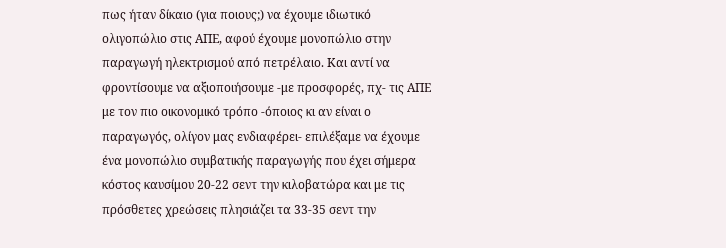πως ήταν δίκαιο (για ποιους;) να έχουμε ιδιωτικό ολιγοπώλιο στις ΑΠΕ, αφού έχουμε μονοπώλιο στην παραγωγή ηλεκτρισμού από πετρέλαιο. Και αντί να φροντίσουμε να αξιοποιήσουμε -με προσφορές, πχ- τις ΑΠΕ με τον πιο οικονομικό τρόπο -όποιος κι αν είναι ο παραγωγός, ολίγον μας ενδιαφέρει- επιλέξαμε να έχουμε ένα μονοπώλιο συμβατικής παραγωγής που έχει σήμερα κόστος καυσίμου 20-22 σεντ την κιλοβατώρα και με τις πρόσθετες χρεώσεις πλησιάζει τα 33-35 σεντ την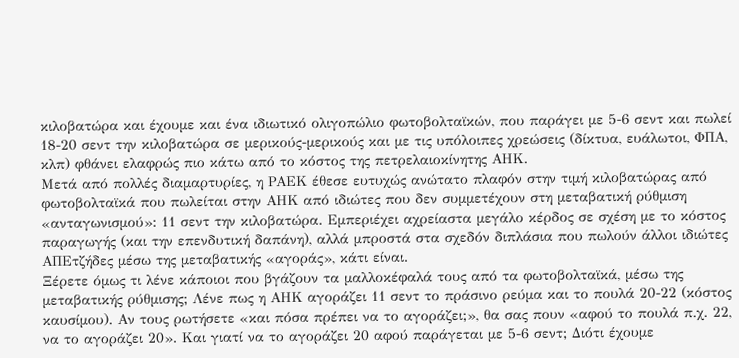κιλοβατώρα και έχουμε και ένα ιδιωτικό ολιγοπώλιο φωτοβολταϊκών, που παράγει με 5-6 σεντ και πωλεί 18-20 σεντ την κιλοβατώρα σε μερικούς-μερικούς και με τις υπόλοιπες χρεώσεις (δίκτυα, ευάλωτοι, ΦΠΑ, κλπ) φθάνει ελαφρώς πιο κάτω από το κόστος της πετρελαιοκίνητης ΑΗΚ.
Μετά από πολλές διαμαρτυρίες, η ΡΑΕΚ έθεσε ευτυχώς ανώτατο πλαφόν στην τιμή κιλοβατώρας από φωτοβολταϊκά που πωλείται στην ΑΗΚ από ιδιώτες που δεν συμμετέχουν στη μεταβατική ρύθμιση «ανταγωνισμού»: 11 σεντ την κιλοβατώρα. Εμπεριέχει αχρείαστα μεγάλο κέρδος σε σχέση με το κόστος παραγωγής (και την επενδυτική δαπάνη), αλλά μπροστά στα σχεδόν διπλάσια που πωλούν άλλοι ιδιώτες ΑΠΕτζήδες μέσω της μεταβατικής «αγοράς», κάτι είναι.
Ξέρετε όμως τι λένε κάποιοι που βγάζουν τα μαλλοκέφαλά τους από τα φωτοβολταϊκά, μέσω της μεταβατικής ρύθμισης; Λένε πως η ΑΗΚ αγοράζει 11 σεντ το πράσινο ρεύμα και το πουλά 20-22 (κόστος καυσίμου). Αν τους ρωτήσετε «και πόσα πρέπει να το αγοράζει;», θα σας πουν «αφού το πουλά π.χ. 22, να το αγοράζει 20». Και γιατί να το αγοράζει 20 αφού παράγεται με 5-6 σεντ; Διότι έχουμε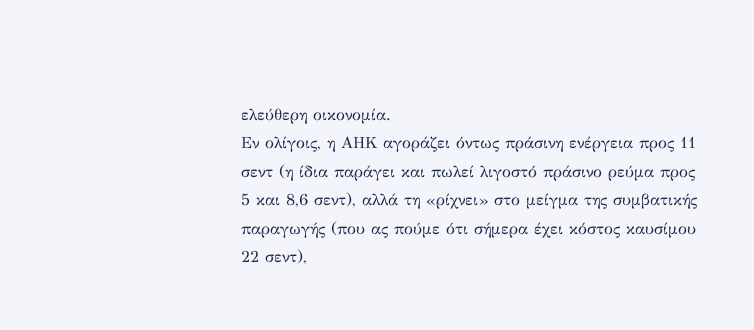ελεύθερη οικονομία.
Εν ολίγοις, η ΑΗΚ αγοράζει όντως πράσινη ενέργεια προς 11 σεντ (η ίδια παράγει και πωλεί λιγοστό πράσινο ρεύμα προς 5 και 8,6 σεντ), αλλά τη «ρίχνει» στο μείγμα της συμβατικής παραγωγής (που ας πούμε ότι σήμερα έχει κόστος καυσίμου 22 σεντ),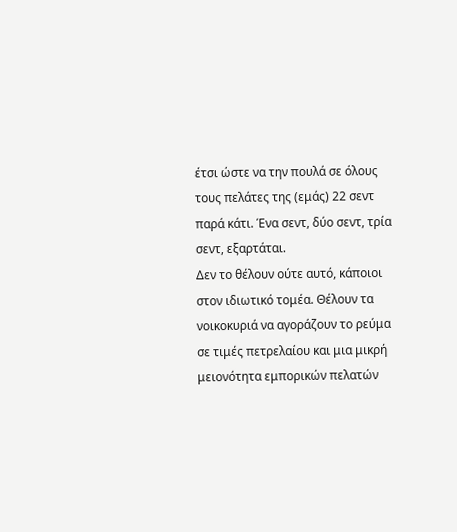έτσι ώστε να την πουλά σε όλους τους πελάτες της (εμάς) 22 σεντ παρά κάτι. Ένα σεντ, δύο σεντ, τρία σεντ, εξαρτάται.
Δεν το θέλουν ούτε αυτό, κάποιοι στον ιδιωτικό τομέα. Θέλουν τα νοικοκυριά να αγοράζουν το ρεύμα σε τιμές πετρελαίου και μια μικρή μειονότητα εμπορικών πελατών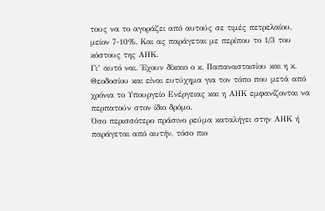τους να το αγοράζει από αυτούς σε τιμές πετρελαίου, μείον 7-10%. Και ας παράγεται με περίπου το 1/3 του κόστους της ΑΗΚ.
Γι’ αυτό ναι. Έχουν δίκαιο ο κ. Παπαναστασίου και η κ. Θεοδοσίου και είναι ευτύχημα για τον τόπο που μετά από χρόνια το Υπουργείο Ενέργειας και η ΑΗΚ εμφανίζονται να περπατούν στον ίδιο δρόμο.
Όσο περισσότερο πράσινο ρεύμα καταλήγει στην ΑΗΚ ή παράγεται από αυτήν, τόσο πιο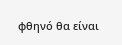φθηνό θα είναι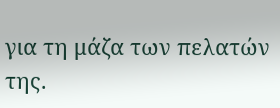για τη μάζα των πελατών της.